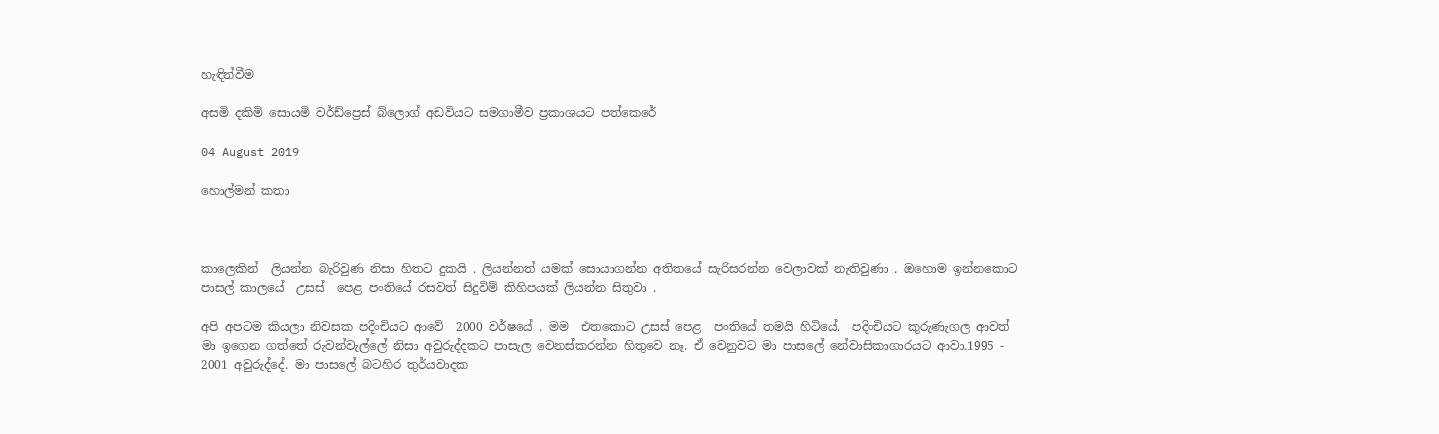හැඳින්වීම

අසමි දකිමි සොයමි වර්ඩ්ප්‍රෙස් බ්ලොග් අඩවියට සමගාමීව ප්‍රකාශයට පත්කෙරේ

04 August 2019

හොල්මන් කතා



කාලෙකින්  ලියන්න බැරිවුණ නිසා හිතට දුකයි . ලියන්නත් යමක් සොයාගන්න අතිතයේ සැරිසරන්න වෙලාවක් නැතිවුණා . ඔහොම ඉන්නකොට පාසල් කාලයේ  උසස්  පෙළ පංතියේ රසවත් සිදුවිම් කිහිපයක් ලියන්න සිතුවා .

අපි අපටම කියලා නිවසක පදිංචියට ආවේ  2000 වර්ෂයේ . මම  එතකොට උසස් පෙළ  පංතියේ තමයි හිටියේ.  පදිංචියට කුරුණැගල ආවත් මා ඉගෙන ගත්තේ රුවන්වැල්ලේ නිසා අවුරුද්දකට පාසැල වෙනස්කරන්න හිතුවෙ නෑ. ඒ වෙනුවට මා පාසලේ නේවාසිකාගාරයට ආවා.1995 - 2001 අවුරුද්දේ. මා පාසලේ බටහිර තුර්යවාදක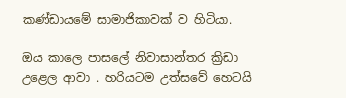කණ්ඩායමේ සාමාජිකාවක් ව හිටියා.

ඔය කාලෙ පාසලේ නිවාසාන්තර ක්‍රිඩා උළෙල ආවා . හරියටම උත්සවේ හෙටයි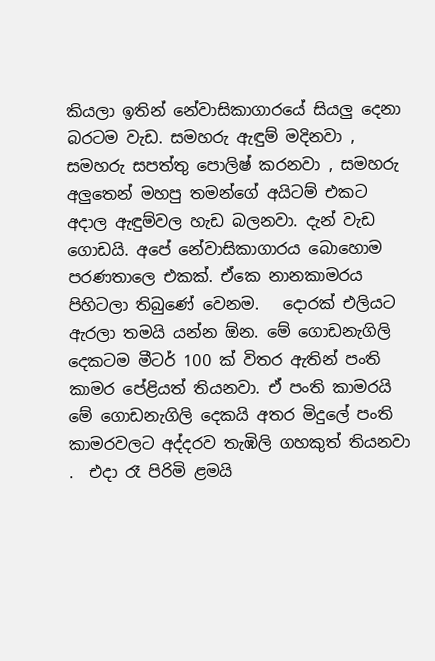කියලා ඉතින් නේවාසිකාගාරයේ සියලු දෙනා බරටම වැඩ. සමහරු ඇඳුම් මදිනවා , සමහරු සපත්තු පොලිෂ් කරනවා , සමහරු අලුතෙන් මහපු තමන්ගේ අයිටම් එකට අදාල ඇඳුම්වල හැඩ බලනවා. දැන් වැඩ ගොඩයි. අපේ නේවාසිකාගාරය බොහොම පරණතාලෙ එකක්. ඒකෙ නානකාමරය පිහිටලා තිබුණේ වෙනම.   දොරක් එලියට ඇරලා තමයි යන්න ඕන. මේ ගොඩනැගිලි දෙකටම මීටර් 100 ක් විතර ඇතින් පංති කාමර පේළියත් තියනවා. ඒ පංති කාමරයි මේ ගොඩනැගිලි දෙකයි අතර මිදුලේ පංති කාමරවලට අද්දරව තැඹිලි ගහකුත් තියනවා .  එදා රෑ පිරිමි ළමයි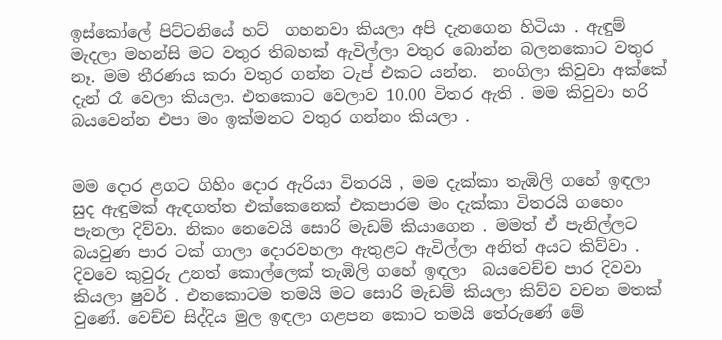ඉස්කෝලේ පිට්ටනියේ හට්  ගහනවා කියලා අපි දැනගෙන හිටියා . ඇඳුම් මැදලා මහන්සි මට වතුර තිබහක් ඇවිල්ලා වතුර බොන්න බලනකොට වතුර නෑ. මම තීරණය කරා වතුර ගන්න ටැප් එකට යන්න.  නංගිලා කිවුවා අක්කේ දැන් රෑ වෙලා කියලා. එතකොට වෙලාව 10.00 විතර ඇති . මම කිවුවා හරි බයවෙන්න එපා මං ඉක්මනට වතුර ගන්නං කියලා .


මම දොර ළගට ගිහිං දොර ඇරියා විතරයි , මම දැක්කා තැඹිලි ගහේ ඉඳලා සුද ඇඳුමක් ඇඳගත්ත එක්කෙනෙක් එකපාරම මං දැක්කා විතරයි ගහෙං පැනලා දිව්වා. නිකං නෙවෙයි සොරි මැඩම් කියාගෙන . මමත් ඒ පැනිල්ලට  බයවුණ පාර ටක් ගාලා දොරවහලා ඇතුළට ඇවිල්ලා අනිත් අයට කිව්වා . දිවවෙ කුවුරු උනත් කොල්ලෙක් තැඹිලි ගහේ ඉඳලා  බයවෙච්ච පාර දිවවා කියලා ෂුවර් . එතකොටම තමයි මට සොරි මැඩම් කියලා කිව්ව වචන මතක් වුණේ. වෙච්ච සිද්දිය මුල ඉඳලා ගළපන කොට තමයි තේරුණේ මේ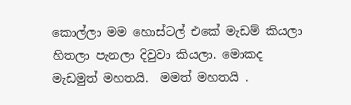කොල්ලා මම හොස්ටල් එකේ මැඩම් කියලා හිතලා පැනලා දිවුවා කියලා. මොකද මැඩමුත් මහතයි.  මමත් මහතයි .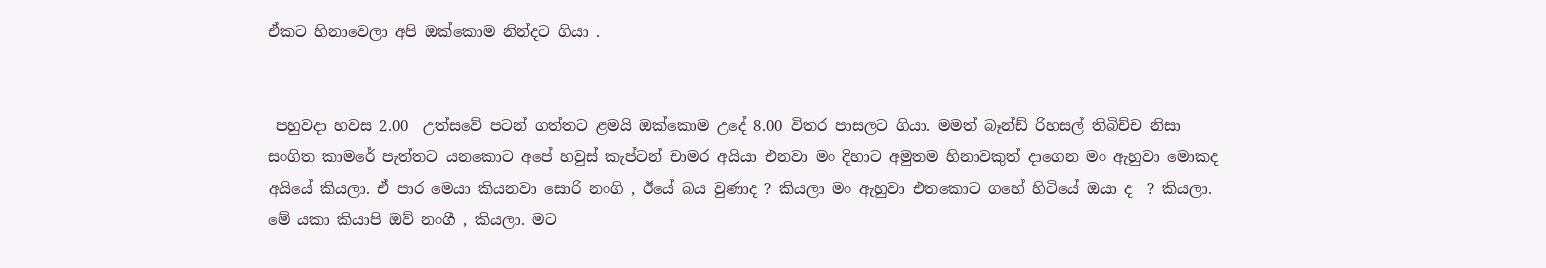ඒකට හිනාවෙලා අපි ඔක්කොම නින්දට ගියා .


 පහුවදා හවස 2.00  උත්සවේ පටන් ගත්තට ළමයි ඔක්කොම උදේ 8.00 විතර පාසලට ගියා. මමත් බෑන්ඩ් රිහසල් තිබිච්ච නිසා සංගිත කාමරේ පැත්තට යනකොට අපේ හවුස් කැප්ටන් චාමර අයියා එනවා මං දිහාට අමුතම හිනාවකුත් දාගෙන මං ඇහුවා මොකද අයියේ කියලා. ඒ පාර මෙයා කියනවා සොරි නංගි , ඊයේ බය වුණාද ? කියලා මං ඇහුවා එතකොට ගහේ හිටියේ ඔයා ද  ? කියලා. මේ යකා කියාපි ඔව් නංගී , කියලා. මට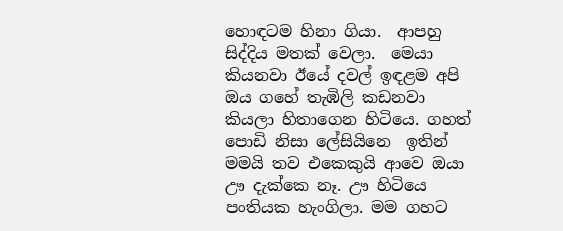හොඳටම හිනා ගියා.  ආපහු සිද්දිය මතක් වෙලා.  මෙයා කියනවා ඊයේ දවල් ඉඳළම අපි ඔය ගහේ තැඹිලි කඩනවා කියලා හිතාගෙන හිටියෙ. ගහත් පොඩි නිසා ලේසියිනෙ  ඉතින් මමයි තව එකෙකුයි ආවෙ ඔයා ඌ දැක්කෙ නෑ. ඌ හිටියෙ පංතියක හැංගිලා. මම ගහට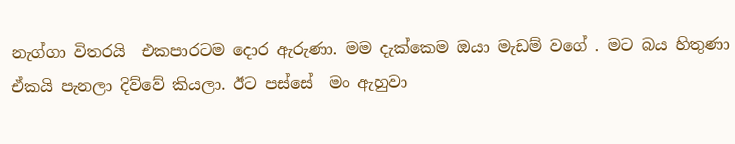නැග්ගා විතරයි  එකපාරටම දොර ඇරුණා. මම දැක්කෙම ඔයා මැඩම් වගේ . මට බය හිතුණා ඒකයි පැනලා දිව්වේ කියලා. ඊට පස්සේ  මං ඇහුවා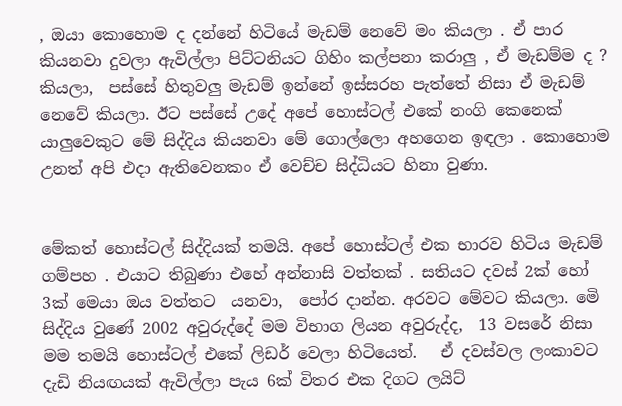, ඔයා කොහොම ද දන්නේ හිටියේ මැඩම් නෙවේ මං කියලා . ඒ පාර කියනවා දුවලා ඇවිල්ලා පිට්ටනියට ගිහිං කල්පනා කරාලු , ඒ මැඩම්ම ද ? කියලා,  පස්සේ හිතුවලු මැඩම් ඉන්නේ ඉස්සරහ පැත්තේ නිසා ඒ මැඩම් නෙවේ කියලා. ඊට පස්සේ උදේ අපේ හොස්ටල් එකේ නංගි කෙනෙක් යාලුවෙකුට මේ සිද්දිය කියනවා මේ ගොල්ලො අහගෙන ඉඳලා . කොහොම උනත් අපි එදා ඇතිවෙනකං ඒ වෙච්ච සිද්ධියට හිනා වුණා.


මේකත් හොස්ටල් සිද්දියක් තමයි. අපේ හොස්ටල් එක භාරව හිටිය මැඩම් ගම්පහ . එයාට තිබුණා එහේ අන්නාසි වත්තක් . සතියට දවස් 2ක් හෝ 3ක් මෙයා ඔය වත්තට  යනවා,  පෝර දාන්න. අරවට මේවට කියලා. මෙි සිද්දිය වුණේ 2002 අවුරුද්දේ මම විභාග ලියන අවුරුද්ද,  13 වසරේ නිසා මම තමයි හොස්ටල් එකේ ලිඩර් වෙලා හිටියෙත්.   ඒ දවස්වල ලංකාවට දැඩි නියඟයක් ඇවිල්ලා පැය 6ක් විතර එක දිගට ලයිට්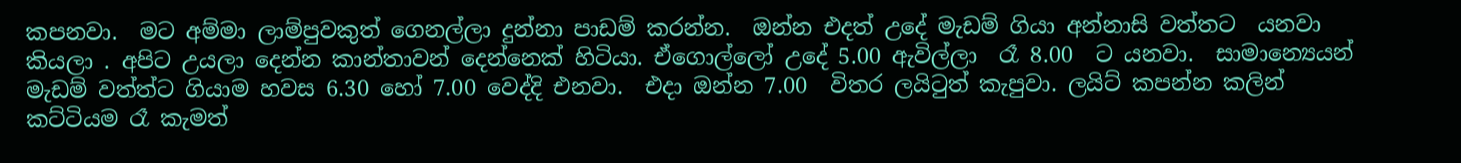කපනවා.  මට අම්මා ලාම්පුවකුත් ගෙනල්ලා දුන්නා පාඩම් කරන්න.  ඔන්න එදත් උදේ මැඩම් ගියා අන්නාසි වත්තට  යනවා කියලා . අපිට උයලා දෙන්න කාන්තාවන් දෙන්නෙක් හිටියා. ඒගොල්ලෝ උදේ 5.00 ඇවිල්ලා  රෑ 8.00  ට යනවා.  සාමාන්‍යෙයන්  මැඩම් වත්ත්ට ගියාම හවස 6.30 හෝ 7.00 වෙද්දි එනවා.  එදා ඔන්න 7.00  විතර ලයිටුත් කැපුවා. ලයිට් කපන්න කලින් කට්ටියම රෑ කැමත්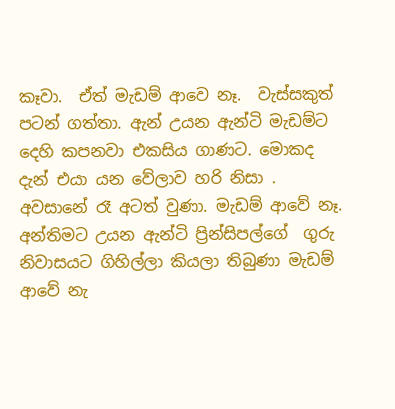කෑවා.  ඒත් මැඩම් ආවෙ නෑ.  වැස්සකුත් පටන් ගත්තා. ඇන් උයන ඇන්ටි මැඩම්ට  දෙහි කපනවා එකසිය ගාණට. මොකද දැන් එයා යන වේලාව හරි නිසා . අවසානේ රෑ අටත් වුණා. මැඩම් ආවේ නෑ. අන්තිමට උයන ඇන්ටි ප්‍රින්සිපල්ගේ  ගුරු  නිවාසයට ගිහිල්ලා කියලා තිබුණා මැඩම් ආවේ නැ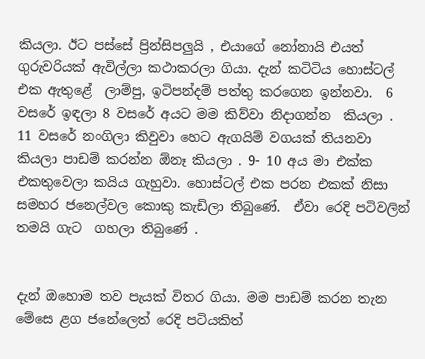කියලා. ඊට පස්සේ ප්‍රින්සිපලුයි , එයාගේ නෝනායි එයත් ගුරුවරියක් ඇවිල්ලා කථාකරලා ගියා. දැන් කටිටිය හොස්ටල් එක ඇතුළේ  ලාම්පු, ඉටිපන්දම් පත්තු කරගෙන ඉන්නවා.  6 වස‍රේ ඉඳලා 8 වසරේ අයට මම කිව්වා නිදාගන්න  කියලා .   11 වසරේ නංගිලා කිවුවා හෙට ඇගයිම් වගයක් තියනවා කියලා පාඩම් කරන්න ඕනෑ කියලා . 9- 10 අය මා එක්ක එකතුවෙලා කයිය ගැහුවා. හොස්ටල් එක පරන එකක් නිසා සමහර ජනෙල්වල කොකු කැඩිලා තිබුණේ.  ඒවා රෙදි පටිවලින්  තමයි ගැට  ගහලා තිබුණේ .


දැන් ඔහොම තව පැයක් විතර ගියා. මම පාඩම් කරන තැන මේසෙ ළග ජනේලෙත් රෙදි පටියකිත්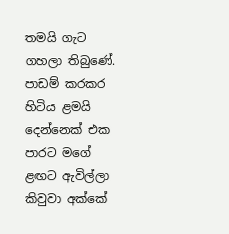තමයි ගැට ගහලා තිබුණේ. පාඩම් කරකර හිටිය ළමයි දෙන්නෙක් එක පාරට මගේ ළඟට ඇවිල්ලා කිවුවා අක්කේ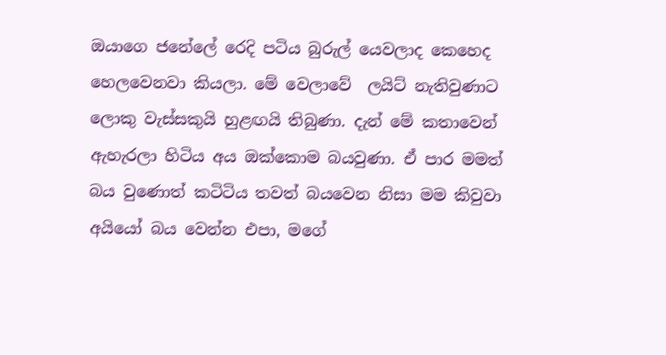ඔයාගෙ ජනේලේ රෙදි පටිය බුරුල් යෙවලාද කෙහෙද හෙලවෙනවා කියලා. මේ වෙලාවේ  ලයිට් නැතිවුණාට ලොකු වැස්සකුයි හුළඟයි තිබුණා. දැන් මේ කතාවෙන් ඇහැරලා හිටිය අය ඔක්කොම බයවුණා. ඒ පාර මමත් බය වුණොත් කටිටිය තවත් බයවෙන නිසා මම කිවුවා අයියෝ බය වෙන්න එපා, මගේ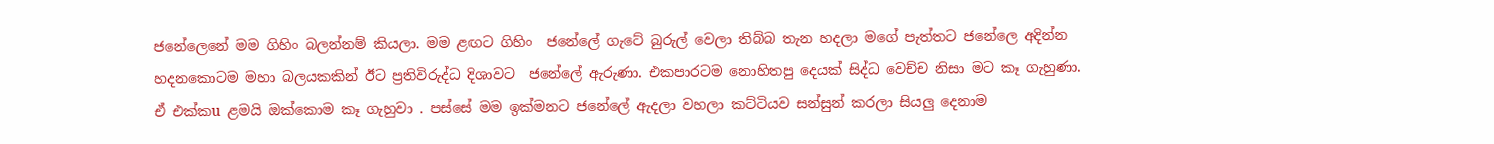ජනේලෙනේ මම ගිහිං බලන්නම් කියලා. මම ළඟට ගිහිං  ජනේලේ ගැටේ බුරුල් වෙලා තිබ්බ තැන හදලා මගේ පැත්තට ජනේලෙ අදින්න හදනකොටම මහා බලයකකින් ඊට ප්‍රතිවිරුද්ධ දිශාවට  ජනේලේ ඇරුණා. එකපාරටම නොහිතපු දෙයක් සිද්ධ වෙච්ච නිසා මට කෑ ගැහුණා. ඒ එක්කu ළමයි ඔක්කොම කෑ ගැහුවා . පස්සේ මම ඉක්මනට ජනේලේ ඇදලා වහලා කට්ටියව සන්සුන් කරලා සියලු දෙනාම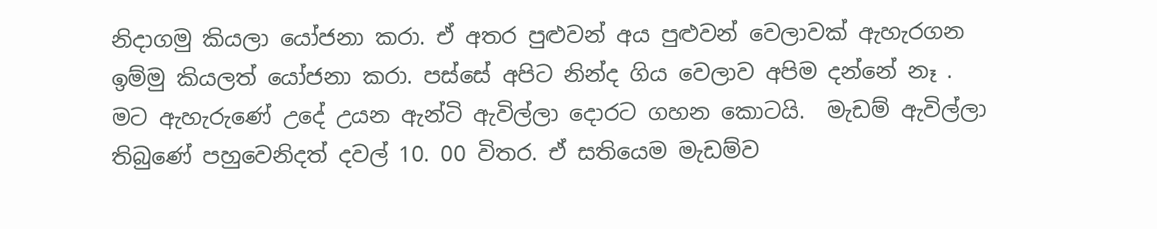නිදාගමු කියලා යෝජනා කරා. ඒ අතර පුළුවන් අය පුළුවන් වෙලාවක් ඇහැරගන ඉම්මු කියලත් යෝජනා කරා. පස්සේ අපිට නින්ද ගිය වෙලාව අපිම දන්නේ නෑ . මට ඇහැරුණේ උදේ උයන ඇන්ටි ඇවිල්ලා දොරට ගහන කොටයි.  මැඩම් ඇවිල්ලා තිබුණේ පහුවෙනිදත් දවල් 10. 00 විතර. ඒ සතියෙම මැඩම්ව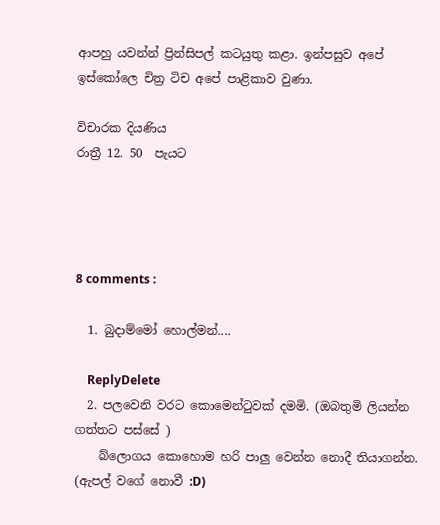ආපහු යවන්න් ප්‍රින්සිපල් කටයුතු කළා. ඉන්පසුව අපේ ඉස්කෝලෙ චිත්‍ර ටිච අපේ පාළිකාව වුණා.

විචාරක දියණිය
රාත්‍රී 12. 50  පැයට




8 comments :

  1. බුදාම්මෝ හොල්මන්....

    ReplyDelete
  2. පලවෙනි වරට කොමෙන්ටුවක් දමමි. (ඔබතුමි ලියන්න ගත්තට පස්සේ )
    බ්ලොගය කොහොම හරි පාලු වෙන්න නොදී තියාගන්න. (ඇපල් වගේ නොවී :D)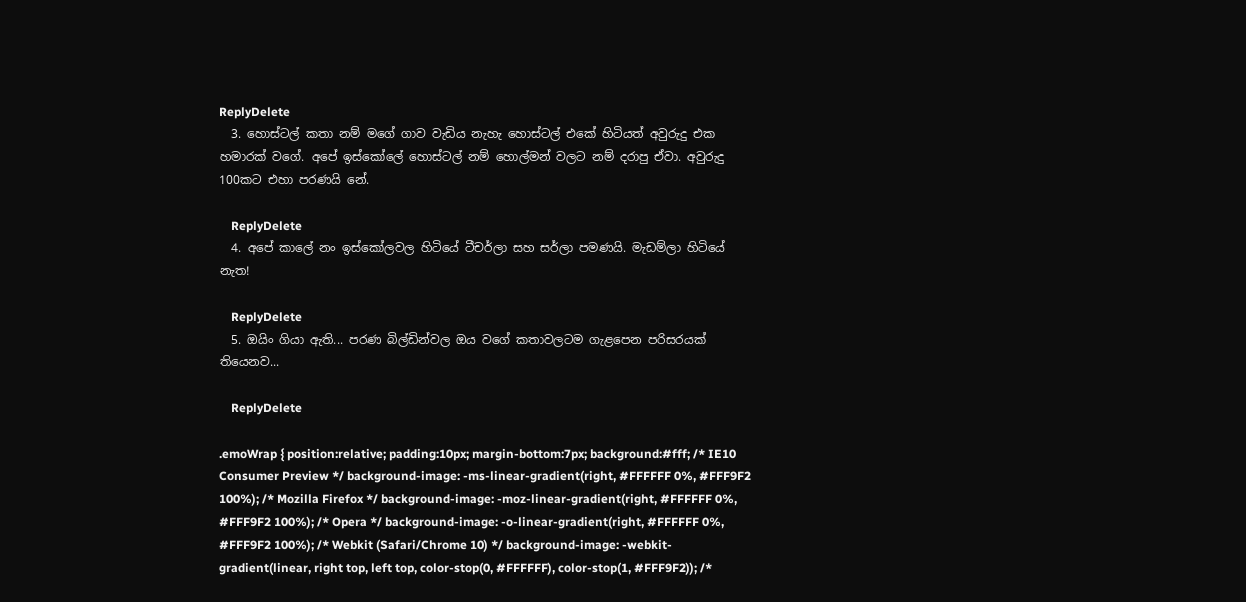ReplyDelete
  3. හොස්ටල් කතා නම් මගේ ගාව වැඩිය නැහැ හොස්ටල් එකේ හිටියත් අවුරුදු එක හමාරක් වගේ. අපේ ඉස්කෝලේ හොස්ටල් නම් හොල්මන් වලට නම් දරාපු ඒවා. අවුරුදු 100කට එහා පරණයි නේ.

    ReplyDelete
  4. අපේ කාලේ නං ඉස්කෝලවල හිටියේ ටීචර්ලා සහ සර්ලා පමණයි. මැඩම්ලා හිටියේ නැත!

    ReplyDelete
  5. ඔයිං ගියා ඇති... පරණ බිල්ඩින්වල ඔය වගේ කතාවලටම ගැළපෙන පරිසරයක් තියෙනව...

    ReplyDelete

.emoWrap { position:relative; padding:10px; margin-bottom:7px; background:#fff; /* IE10 Consumer Preview */ background-image: -ms-linear-gradient(right, #FFFFFF 0%, #FFF9F2 100%); /* Mozilla Firefox */ background-image: -moz-linear-gradient(right, #FFFFFF 0%, #FFF9F2 100%); /* Opera */ background-image: -o-linear-gradient(right, #FFFFFF 0%, #FFF9F2 100%); /* Webkit (Safari/Chrome 10) */ background-image: -webkit-gradient(linear, right top, left top, color-stop(0, #FFFFFF), color-stop(1, #FFF9F2)); /*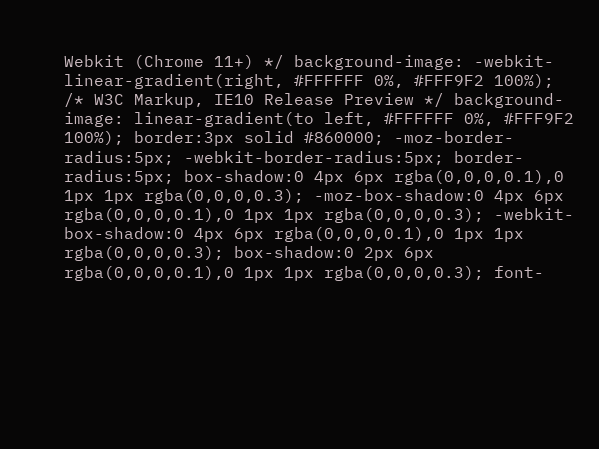Webkit (Chrome 11+) */ background-image: -webkit-linear-gradient(right, #FFFFFF 0%, #FFF9F2 100%); /* W3C Markup, IE10 Release Preview */ background-image: linear-gradient(to left, #FFFFFF 0%, #FFF9F2 100%); border:3px solid #860000; -moz-border-radius:5px; -webkit-border-radius:5px; border-radius:5px; box-shadow:0 4px 6px rgba(0,0,0,0.1),0 1px 1px rgba(0,0,0,0.3); -moz-box-shadow:0 4px 6px rgba(0,0,0,0.1),0 1px 1px rgba(0,0,0,0.3); -webkit-box-shadow:0 4px 6px rgba(0,0,0,0.1),0 1px 1px rgba(0,0,0,0.3); box-shadow:0 2px 6px rgba(0,0,0,0.1),0 1px 1px rgba(0,0,0,0.3); font-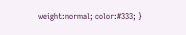weight:normal; color:#333; }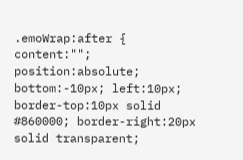.emoWrap:after { content:""; position:absolute; bottom:-10px; left:10px; border-top:10px solid #860000; border-right:20px solid transparent;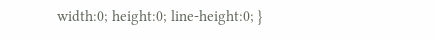width:0; height:0; line-height:0; }